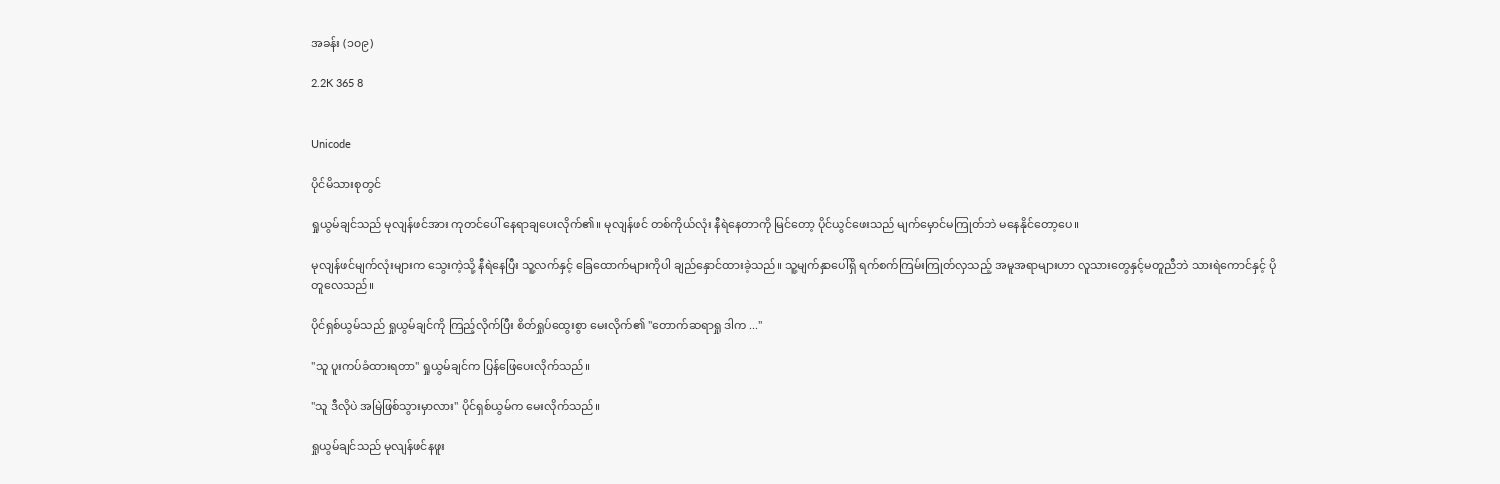အခန်း (၁၀၉)

2.2K 365 8


Unicode

ပိုင်မိသားစုတွင်

ရှုယွမ်ချင်သည် မုလျန်ဖင်အား ကုတင်ပေါ် နေရာချပေးလိုက်၏။ မုလျန်ဖင် တစ်ကိုယ်လုံး နီရဲနေတာကို မြင်တော့ ပိုင်ယွင်ဖေးသည် မျက်မှောင်မကြုတ်ဘဲ မနေနိုင်တော့ပေ။

မုလျန်ဖင်မျက်လုံးများက သွေးကဲ့သို့ နီရဲနေပြီး သူ့လက်နှင့် ခြေထောက်များကိုပါ ချည်နှောင်ထားခဲ့သည်။ သူ့မျက်နှာပေါ်ရှိ ရက်စက်ကြမ်းကြုတ်လှသည့် အမူအရာများဟာ လူသားတွေနှင့်မတူညီဘဲ သားရဲကောင်နှင့် ပိုတူလေသည်။

ပိုင်ရှစ်ယွမ်သည် ရှုယွမ်ချင်ကို ကြည့်လိုက်ပြီး စိတ်ရှုပ်ထွေးစွာ မေးလိုက်၏ "တောက်ဆရာရှု ဒါက ..."

"သူ ပူးကပ်ခံထားရတာ" ရှုယွမ်ချင်က ပြန်ဖြေပေးလိုက်သည်။

"သူ ဒီလိုပဲ အမြဲဖြစ်သွားမှာလား" ပိုင်ရှစ်ယွမ်က မေးလိုက်သည်။

ရှုယွမ်ချင်သည် မုလျန်ဖင်နဖူး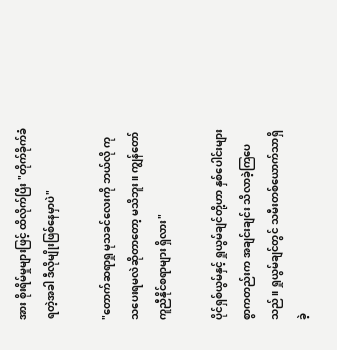အား စိုးရိမ်မှုများဖြင့် ထိလိုက်ပြီး "တိုက်ခိုက်ခံရတဲ့အခါ ဒီလိုမျိုးဖြစ်နေမှာပဲ"

"တောက်ဆရာရှု မုသခင်လေးကို ဘယ်လို ကုသပေးရမလဲဆိုတာတော့ မသိဘူး။ ကျွန်တော် ကူညီနိုင်စရာများ ရှိလား"

ပိုင်ရှစ်ယွမ်နှင့် ရှုယွမ်ချင်တို့ဟာ နှစ်ပေါင်းများစွာကတည်းက အချင်းချင်း သိလာခဲ့ကြပေသည်။ ရှုယွမ်ချင်တွင် သမီးတစ်ယောက်သာရှိခဲ့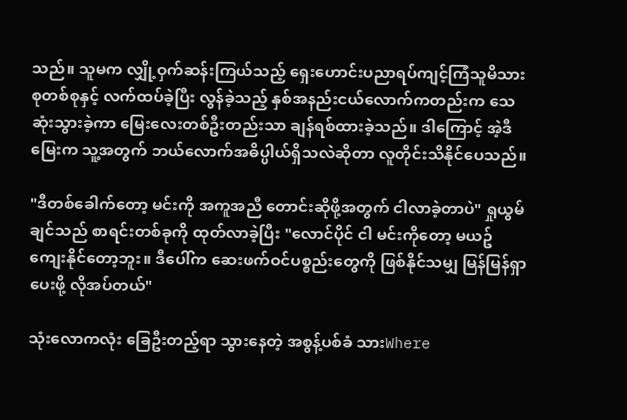သည်။ သူမက လျှို့ဝှက်ဆန်းကြယ်သည့် ရှေးဟောင်းပညာရပ်ကျင့်ကြံသူမိသားစုတစ်စုနှင့် လက်ထပ်ခဲ့ပြီး လွန်ခဲ့သည့် နှစ်အနည်းငယ်လောက်ကတည်းက သေဆုံးသွားခဲ့ကာ မြေးလေးတစ်ဦးတည်းသာ ချန်ရစ်ထားခဲ့သည်။ ဒါကြောင့် အဲ့ဒီမြေးက သူ့အတွက် ဘယ်လောက်အဓိပ္ပါယ်ရှိသလဲဆိုတာ လူတိုင်းသိနိုင်ပေသည်။

"ဒီတစ်ခေါက်တော့ မင်းကို အကူအညီ တောင်းဆိုဖို့အတွက် ငါလာခဲ့တာပဲ" ရှုယွမ်ချင်သည် စာရင်းတစ်ခုကို ထုတ်လာခဲ့ပြီး "လောင်ပိုင် ငါ မင်းကိုတော့ မယဥ်ကျေးနိုင်တော့ဘူး။ ဒီပေါ်က ဆေးဖက်ဝင်ပစ္စည်းတွေကို ဖြစ်နိုင်သမျှ မြန်မြန်ရှာပေးဖို့ လိုအပ်တယ်"

သုံးလောကလုံး ခြေဦးတည့်ရာ သွားနေတဲ့ အစွန့်ပစ်ခံ သားWhere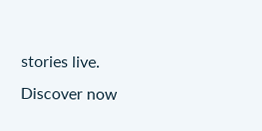stories live. Discover now